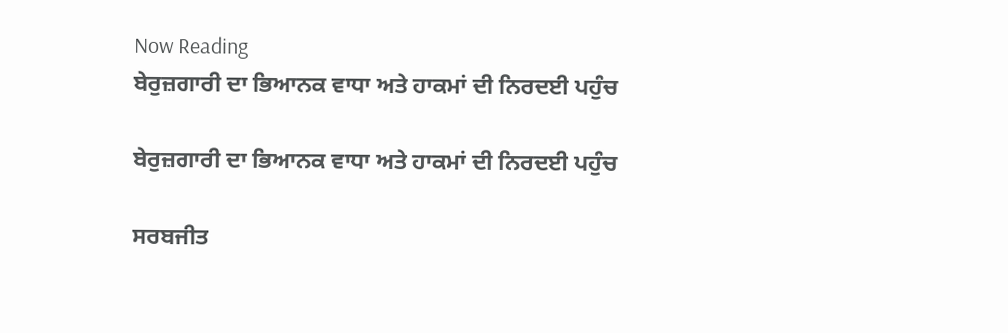Now Reading
ਬੇਰੁਜ਼ਗਾਰੀ ਦਾ ਭਿਆਨਕ ਵਾਧਾ ਅਤੇ ਹਾਕਮਾਂ ਦੀ ਨਿਰਦਈ ਪਹੁੰਚ

ਬੇਰੁਜ਼ਗਾਰੀ ਦਾ ਭਿਆਨਕ ਵਾਧਾ ਅਤੇ ਹਾਕਮਾਂ ਦੀ ਨਿਰਦਈ ਪਹੁੰਚ

ਸਰਬਜੀਤ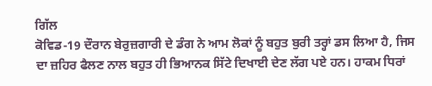ਗਿੱਲ
ਕੋਵਿਡ-19 ਦੌਰਾਨ ਬੇਰੁਜ਼ਗਾਰੀ ਦੇ ਡੰਗ ਨੇ ਆਮ ਲੋਕਾਂ ਨੂੰ ਬਹੁਤ ਬੁਰੀ ਤਰ੍ਹਾਂ ਡਸ ਲਿਆ ਹੈ, ਜਿਸ ਦਾ ਜ਼ਹਿਰ ਫੈਲਣ ਨਾਲ ਬਹੁਤ ਹੀ ਭਿਆਨਕ ਸਿੱਟੇ ਦਿਖਾਈ ਦੇਣ ਲੱਗ ਪਏ ਹਨ। ਹਾਕਮ ਧਿਰਾਂ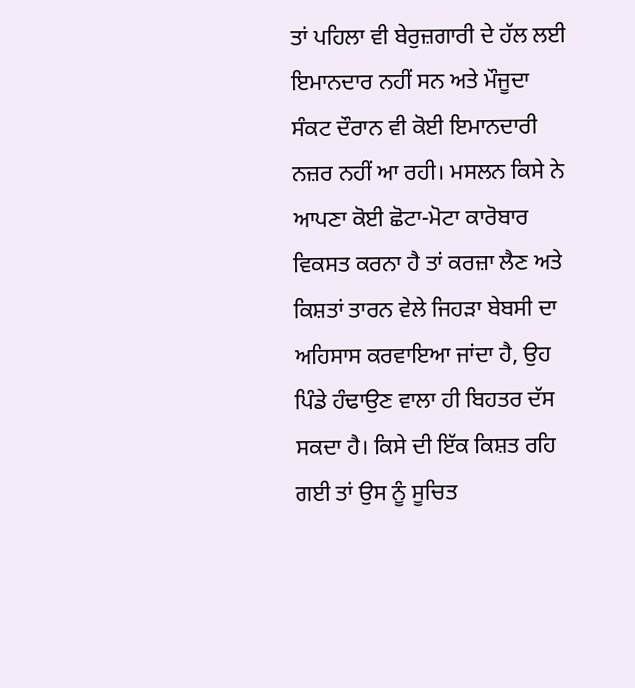ਤਾਂ ਪਹਿਲਾ ਵੀ ਬੇਰੁਜ਼ਗਾਰੀ ਦੇ ਹੱਲ ਲਈ ਇਮਾਨਦਾਰ ਨਹੀਂ ਸਨ ਅਤੇ ਮੌਜੂਦਾ ਸੰਕਟ ਦੌਰਾਨ ਵੀ ਕੋਈ ਇਮਾਨਦਾਰੀ ਨਜ਼ਰ ਨਹੀਂ ਆ ਰਹੀ। ਮਸਲਨ ਕਿਸੇ ਨੇ ਆਪਣਾ ਕੋਈ ਛੋਟਾ-ਮੋਟਾ ਕਾਰੋਬਾਰ ਵਿਕਸਤ ਕਰਨਾ ਹੈ ਤਾਂ ਕਰਜ਼ਾ ਲੈਣ ਅਤੇ ਕਿਸ਼ਤਾਂ ਤਾਰਨ ਵੇਲੇ ਜਿਹੜਾ ਬੇਬਸੀ ਦਾ ਅਹਿਸਾਸ ਕਰਵਾਇਆ ਜਾਂਦਾ ਹੈ, ਉਹ ਪਿੰਡੇ ਹੰਢਾਉਣ ਵਾਲਾ ਹੀ ਬਿਹਤਰ ਦੱਸ ਸਕਦਾ ਹੈ। ਕਿਸੇ ਦੀ ਇੱਕ ਕਿਸ਼ਤ ਰਹਿ ਗਈ ਤਾਂ ਉਸ ਨੂੰ ਸੂਚਿਤ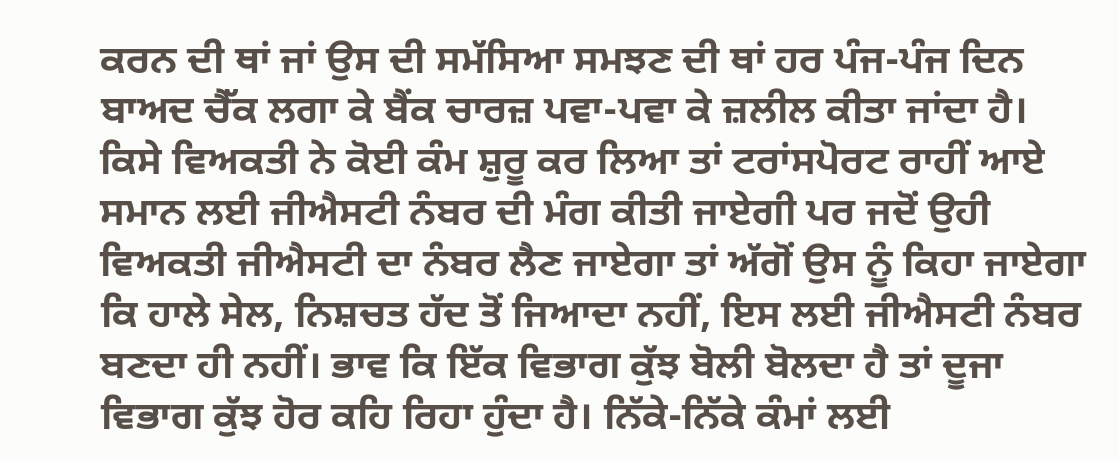ਕਰਨ ਦੀ ਥਾਂ ਜਾਂ ਉਸ ਦੀ ਸਮੱਸਿਆ ਸਮਝਣ ਦੀ ਥਾਂ ਹਰ ਪੰਜ-ਪੰਜ ਦਿਨ ਬਾਅਦ ਚੈੱਕ ਲਗਾ ਕੇ ਬੈਂਕ ਚਾਰਜ਼ ਪਵਾ-ਪਵਾ ਕੇ ਜ਼ਲੀਲ ਕੀਤਾ ਜਾਂਦਾ ਹੈ। ਕਿਸੇ ਵਿਅਕਤੀ ਨੇ ਕੋਈ ਕੰਮ ਸ਼ੁਰੂ ਕਰ ਲਿਆ ਤਾਂ ਟਰਾਂਸਪੋਰਟ ਰਾਹੀਂ ਆਏ ਸਮਾਨ ਲਈ ਜੀਐਸਟੀ ਨੰਬਰ ਦੀ ਮੰਗ ਕੀਤੀ ਜਾਏਗੀ ਪਰ ਜਦੋਂ ਉਹੀ ਵਿਅਕਤੀ ਜੀਐਸਟੀ ਦਾ ਨੰਬਰ ਲੈਣ ਜਾਏਗਾ ਤਾਂ ਅੱਗੋਂ ਉਸ ਨੂੰ ਕਿਹਾ ਜਾਏਗਾ ਕਿ ਹਾਲੇ ਸੇਲ, ਨਿਸ਼ਚਤ ਹੱਦ ਤੋਂ ਜਿਆਦਾ ਨਹੀਂ, ਇਸ ਲਈ ਜੀਐਸਟੀ ਨੰਬਰ ਬਣਦਾ ਹੀ ਨਹੀਂ। ਭਾਵ ਕਿ ਇੱਕ ਵਿਭਾਗ ਕੁੱਝ ਬੋਲੀ ਬੋਲਦਾ ਹੈ ਤਾਂ ਦੂਜਾ ਵਿਭਾਗ ਕੁੱਝ ਹੋਰ ਕਹਿ ਰਿਹਾ ਹੁੰਦਾ ਹੈ। ਨਿੱਕੇ-ਨਿੱਕੇ ਕੰਮਾਂ ਲਈ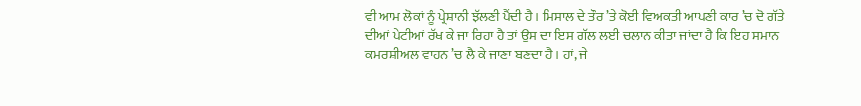ਵੀ ਆਮ ਲੋਕਾਂ ਨੂੰ ਪ੍ਰੇਸ਼ਾਨੀ ਝੱਲਣੀ ਪੈਂਦੀ ਹੈ। ਮਿਸਾਲ ਦੇ ਤੌਰ ’ਤੇ ਕੋਈ ਵਿਅਕਤੀ ਆਪਣੀ ਕਾਰ ’ਚ ਦੋ ਗੱਤੇ ਦੀਆਂ ਪੇਟੀਆਂ ਰੱਖ ਕੇ ਜਾ ਰਿਹਾ ਹੈ ਤਾਂ ਉਸ ਦਾ ਇਸ ਗੱਲ ਲਈ ਚਲਾਨ ਕੀਤਾ ਜਾਂਦਾ ਹੈ ਕਿ ਇਹ ਸਮਾਨ ਕਮਰਸ਼ੀਅਲ ਵਾਹਨ ’ਚ ਲੈ ਕੇ ਜਾਣਾ ਬਣਦਾ ਹੈ। ਹਾਂ, ਜੇ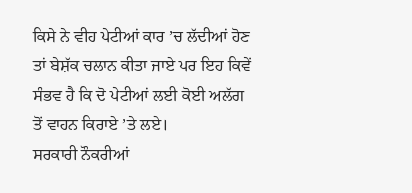ਕਿਸੇ ਨੇ ਵੀਹ ਪੇਟੀਆਂ ਕਾਰ ’ਚ ਲੱਦੀਆਂ ਹੋਣ ਤਾਂ ਬੇਸ਼ੱਕ ਚਲਾਨ ਕੀਤਾ ਜਾਏ ਪਰ ਇਹ ਕਿਵੇਂ ਸੰਭਵ ਹੈ ਕਿ ਦੋ ਪੇਟੀਆਂ ਲਈ ਕੋਈ ਅਲੱਗ ਤੋਂ ਵਾਹਨ ਕਿਰਾਏ ’ਤੇ ਲਏ।
ਸਰਕਾਰੀ ਨੌਕਰੀਆਂ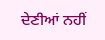ਦੇਣੀਆਂ ਨਹੀਂ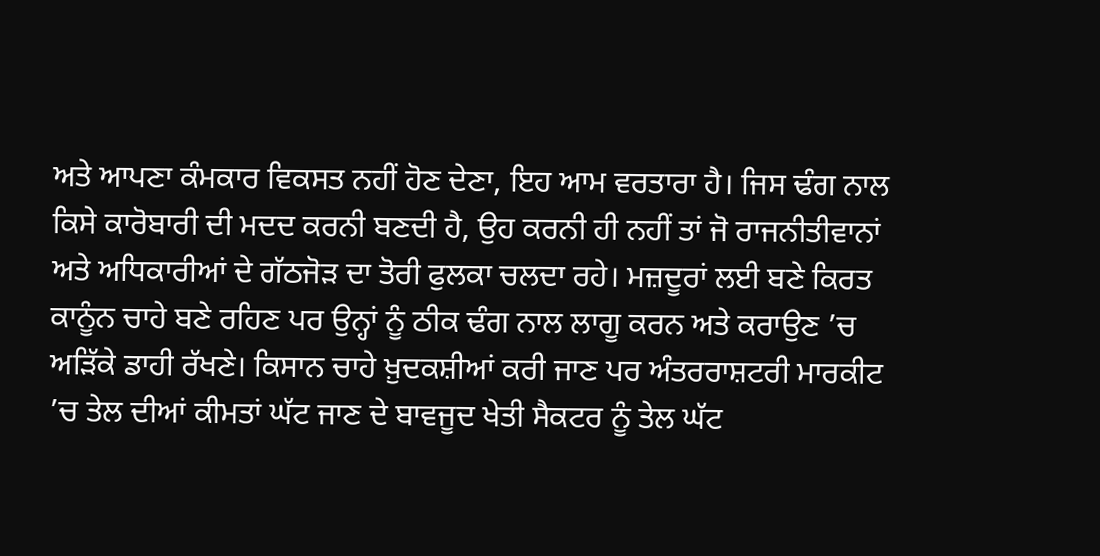ਅਤੇ ਆਪਣਾ ਕੰਮਕਾਰ ਵਿਕਸਤ ਨਹੀਂ ਹੋਣ ਦੇਣਾ, ਇਹ ਆਮ ਵਰਤਾਰਾ ਹੈ। ਜਿਸ ਢੰਗ ਨਾਲ ਕਿਸੇ ਕਾਰੋਬਾਰੀ ਦੀ ਮਦਦ ਕਰਨੀ ਬਣਦੀ ਹੈ, ਉਹ ਕਰਨੀ ਹੀ ਨਹੀਂ ਤਾਂ ਜੋ ਰਾਜਨੀਤੀਵਾਨਾਂ ਅਤੇ ਅਧਿਕਾਰੀਆਂ ਦੇ ਗੱਠਜੋੜ ਦਾ ਤੋਰੀ ਫੁਲਕਾ ਚਲਦਾ ਰਹੇ। ਮਜ਼ਦੂਰਾਂ ਲਈ ਬਣੇ ਕਿਰਤ ਕਾਨੂੰਨ ਚਾਹੇ ਬਣੇ ਰਹਿਣ ਪਰ ਉਨ੍ਹਾਂ ਨੂੰ ਠੀਕ ਢੰਗ ਨਾਲ ਲਾਗੂ ਕਰਨ ਅਤੇ ਕਰਾਉਣ ’ਚ ਅੜਿੱਕੇ ਡਾਹੀ ਰੱਖਣੇ। ਕਿਸਾਨ ਚਾਹੇ ਖ਼ੁਦਕਸ਼ੀਆਂ ਕਰੀ ਜਾਣ ਪਰ ਅੰਤਰਰਾਸ਼ਟਰੀ ਮਾਰਕੀਟ ’ਚ ਤੇਲ ਦੀਆਂ ਕੀਮਤਾਂ ਘੱਟ ਜਾਣ ਦੇ ਬਾਵਜੂਦ ਖੇਤੀ ਸੈਕਟਰ ਨੂੰ ਤੇਲ ਘੱਟ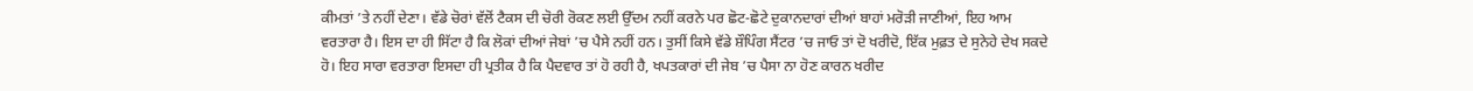ਕੀਮਤਾਂ ’ਤੇ ਨਹੀਂ ਦੇਣਾ। ਵੱਡੇ ਚੋਰਾਂ ਵੱਲੋਂ ਟੈਕਸ ਦੀ ਚੋਰੀ ਰੋਕਣ ਲਈ ਉੱਦਮ ਨਹੀਂ ਕਰਨੇ ਪਰ ਛੋਟ-ਛੋਟੇ ਦੁਕਾਨਦਾਰਾਂ ਦੀਆਂ ਬਾਹਾਂ ਮਰੋੜੀ ਜਾਣੀਆਂ, ਇਹ ਆਮ ਵਰਤਾਰਾ ਹੈ। ਇਸ ਦਾ ਹੀ ਸਿੱਟਾ ਹੈ ਕਿ ਲੋਕਾਂ ਦੀਆਂ ਜੇਬਾਂ ’ਚ ਪੈਸੇ ਨਹੀਂ ਹਨ। ਤੁਸੀਂ ਕਿਸੇ ਵੱਡੇ ਸ਼ੌਪਿੰਗ ਸੈਂਟਰ ’ਚ ਜਾਓ ਤਾਂ ਦੋ ਖਰੀਦੋ, ਇੱਕ ਮੁਫ਼ਤ ਦੇ ਸੁਨੇਹੇ ਦੇਖ ਸਕਦੇ ਹੋ। ਇਹ ਸਾਰਾ ਵਰਤਾਰਾ ਇਸਦਾ ਹੀ ਪ੍ਰਤੀਕ ਹੈ ਕਿ ਪੈਦਵਾਰ ਤਾਂ ਹੋ ਰਹੀ ਹੈ, ਖਪਤਕਾਰਾਂ ਦੀ ਜੇਬ ’ਚ ਪੈਸਾ ਨਾ ਹੋਣ ਕਾਰਨ ਖਰੀਦ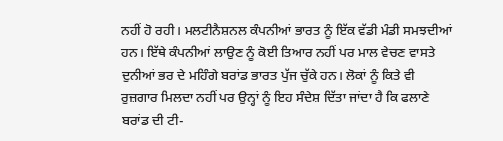ਨਹੀਂ ਹੋ ਰਹੀ। ਮਲਟੀਨੈਸ਼ਨਲ ਕੰਪਨੀਆਂ ਭਾਰਤ ਨੂੰ ਇੱਕ ਵੱਡੀ ਮੰਡੀ ਸਮਝਦੀਆਂ ਹਨ। ਇੱਥੇ ਕੰਪਨੀਆਂ ਲਾਉਣ ਨੂੰ ਕੋਈ ਤਿਆਰ ਨਹੀਂ ਪਰ ਮਾਲ ਵੇਚਣ ਵਾਸਤੇ ਦੁਨੀਆਂ ਭਰ ਦੇ ਮਹਿੰਗੇ ਬਰਾਂਡ ਭਾਰਤ ਪੁੱਜ ਚੁੱਕੇ ਹਨ। ਲੋਕਾਂ ਨੂੰ ਕਿਤੇ ਵੀ ਰੁਜ਼ਗਾਰ ਮਿਲਦਾ ਨਹੀਂ ਪਰ ਉਨ੍ਹਾਂ ਨੂੰ ਇਹ ਸੰਦੇਸ਼ ਦਿੱਤਾ ਜਾਂਦਾ ਹੈ ਕਿ ਫਲਾਣੇ ਬਰਾਂਡ ਦੀ ਟੀ-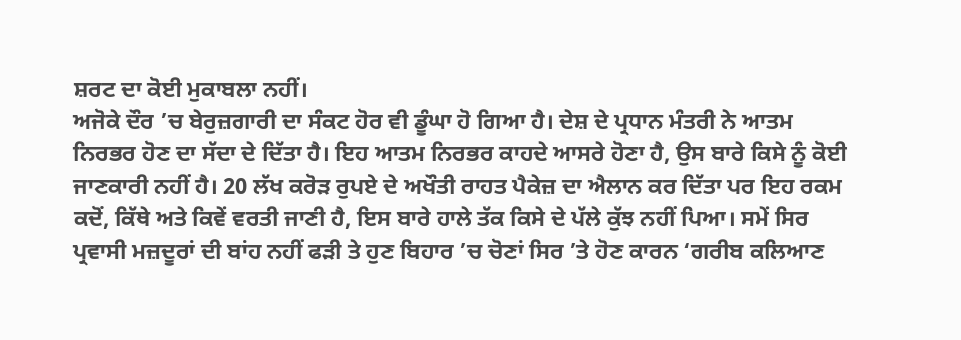ਸ਼ਰਟ ਦਾ ਕੋਈ ਮੁਕਾਬਲਾ ਨਹੀਂ।
ਅਜੋਕੇ ਦੌਰ ’ਚ ਬੇਰੁਜ਼ਗਾਰੀ ਦਾ ਸੰਕਟ ਹੋਰ ਵੀ ਡੂੰਘਾ ਹੋ ਗਿਆ ਹੈ। ਦੇਸ਼ ਦੇ ਪ੍ਰਧਾਨ ਮੰਤਰੀ ਨੇ ਆਤਮ ਨਿਰਭਰ ਹੋਣ ਦਾ ਸੱਦਾ ਦੇ ਦਿੱਤਾ ਹੈ। ਇਹ ਆਤਮ ਨਿਰਭਰ ਕਾਹਦੇ ਆਸਰੇ ਹੋਣਾ ਹੈ, ਉਸ ਬਾਰੇ ਕਿਸੇ ਨੂੰ ਕੋਈ ਜਾਣਕਾਰੀ ਨਹੀਂ ਹੈ। 20 ਲੱਖ ਕਰੋੜ ਰੁਪਏ ਦੇ ਅਖੌਤੀ ਰਾਹਤ ਪੈਕੇਜ਼ ਦਾ ਐਲਾਨ ਕਰ ਦਿੱਤਾ ਪਰ ਇਹ ਰਕਮ ਕਦੋਂ, ਕਿੱਥੇ ਅਤੇ ਕਿਵੇਂ ਵਰਤੀ ਜਾਣੀ ਹੈ, ਇਸ ਬਾਰੇ ਹਾਲੇ ਤੱਕ ਕਿਸੇ ਦੇ ਪੱਲੇ ਕੁੱਝ ਨਹੀਂ ਪਿਆ। ਸਮੇਂ ਸਿਰ ਪ੍ਰਵਾਸੀ ਮਜ਼ਦੂਰਾਂ ਦੀ ਬਾਂਹ ਨਹੀਂ ਫੜੀ ਤੇ ਹੁਣ ਬਿਹਾਰ ’ਚ ਚੋਣਾਂ ਸਿਰ ’ਤੇ ਹੋਣ ਕਾਰਨ ‘ਗਰੀਬ ਕਲਿਆਣ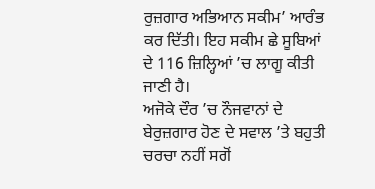ਰੁਜ਼ਗਾਰ ਅਭਿਆਨ ਸਕੀਮ’ ਆਰੰਭ ਕਰ ਦਿੱਤੀ। ਇਹ ਸਕੀਮ ਛੇ ਸੂਬਿਆਂ ਦੇ 116 ਜ਼ਿਲ੍ਹਿਆਂ ’ਚ ਲਾਗੂ ਕੀਤੀ ਜਾਣੀ ਹੈ।
ਅਜੋਕੇ ਦੌਰ ’ਚ ਨੌਜਵਾਨਾਂ ਦੇ ਬੇਰੁਜ਼ਗਾਰ ਹੋਣ ਦੇ ਸਵਾਲ ’ਤੇ ਬਹੁਤੀ ਚਰਚਾ ਨਹੀਂ ਸਗੋਂ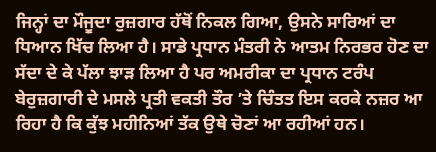ਜਿਨ੍ਹਾਂ ਦਾ ਮੌਜੂਦਾ ਰੁਜ਼ਗਾਰ ਹੱਥੋਂ ਨਿਕਲ ਗਿਆ, ਉਸਨੇ ਸਾਰਿਆਂ ਦਾ ਧਿਆਨ ਖਿੱਚ ਲਿਆ ਹੈ। ਸਾਡੇ ਪ੍ਰਧਾਨ ਮੰਤਰੀ ਨੇ ਆਤਮ ਨਿਰਭਰ ਹੋਣ ਦਾ ਸੱਦਾ ਦੇ ਕੇ ਪੱਲਾ ਝਾੜ ਲਿਆ ਹੈ ਪਰ ਅਮਰੀਕਾ ਦਾ ਪ੍ਰਧਾਨ ਟਰੰਪ ਬੇਰੁਜ਼ਗਾਰੀ ਦੇ ਮਸਲੇ ਪ੍ਰਤੀ ਵਕਤੀ ਤੌਰ ’ਤੇ ਚਿੰਤਤ ਇਸ ਕਰਕੇ ਨਜ਼ਰ ਆ ਰਿਹਾ ਹੈ ਕਿ ਕੁੱਝ ਮਹੀਨਿਆਂ ਤੱਕ ਉਥੇ ਚੋਣਾਂ ਆ ਰਹੀਆਂ ਹਨ।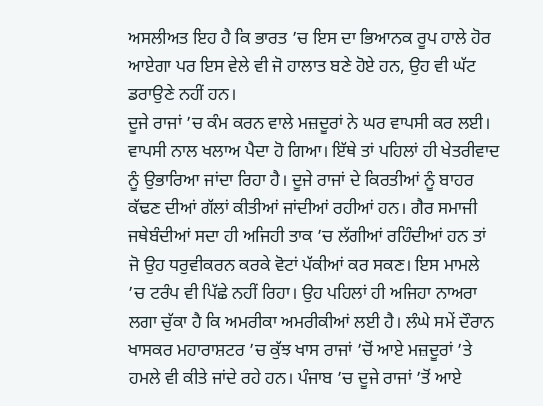ਅਸਲੀਅਤ ਇਹ ਹੈ ਕਿ ਭਾਰਤ ’ਚ ਇਸ ਦਾ ਭਿਆਨਕ ਰੂਪ ਹਾਲੇ ਹੋਰ ਆਏਗਾ ਪਰ ਇਸ ਵੇਲੇ ਵੀ ਜੋ ਹਾਲਾਤ ਬਣੇ ਹੋਏ ਹਨ, ਉਹ ਵੀ ਘੱਟ ਡਰਾਉਣੇ ਨਹੀਂ ਹਨ।
ਦੂਜੇ ਰਾਜਾਂ ’ਚ ਕੰਮ ਕਰਨ ਵਾਲੇ ਮਜ਼ਦੂਰਾਂ ਨੇ ਘਰ ਵਾਪਸੀ ਕਰ ਲਈ। ਵਾਪਸੀ ਨਾਲ ਖਲਾਅ ਪੈਦਾ ਹੋ ਗਿਆ। ਇੱਥੇ ਤਾਂ ਪਹਿਲਾਂ ਹੀ ਖੇਤਰੀਵਾਦ ਨੂੰ ਉਭਾਰਿਆ ਜਾਂਦਾ ਰਿਹਾ ਹੈ। ਦੂਜੇ ਰਾਜਾਂ ਦੇ ਕਿਰਤੀਆਂ ਨੂੰ ਬਾਹਰ ਕੱਢਣ ਦੀਆਂ ਗੱਲਾਂ ਕੀਤੀਆਂ ਜਾਂਦੀਆਂ ਰਹੀਆਂ ਹਨ। ਗੈਰ ਸਮਾਜੀ ਜਥੇਬੰਦੀਆਂ ਸਦਾ ਹੀ ਅਜਿਹੀ ਤਾਕ ’ਚ ਲੱਗੀਆਂ ਰਹਿੰਦੀਆਂ ਹਨ ਤਾਂ ਜੋ ਉਹ ਧਰੁਵੀਕਰਨ ਕਰਕੇ ਵੋਟਾਂ ਪੱਕੀਆਂ ਕਰ ਸਕਣ। ਇਸ ਮਾਮਲੇ ’ਚ ਟਰੰਪ ਵੀ ਪਿੱਛੇ ਨਹੀਂ ਰਿਹਾ। ਉਹ ਪਹਿਲਾਂ ਹੀ ਅਜਿਹਾ ਨਾਅਰਾ ਲਗਾ ਚੁੱਕਾ ਹੈ ਕਿ ਅਮਰੀਕਾ ਅਮਰੀਕੀਆਂ ਲਈ ਹੈ। ਲੰਘੇ ਸਮੇਂ ਦੌਰਾਨ ਖਾਸਕਰ ਮਹਾਰਾਸ਼ਟਰ ’ਚ ਕੁੱਝ ਖਾਸ ਰਾਜਾਂ ’ਚੋਂ ਆਏ ਮਜ਼ਦੂਰਾਂ ’ਤੇ ਹਮਲੇ ਵੀ ਕੀਤੇ ਜਾਂਦੇ ਰਹੇ ਹਨ। ਪੰਜਾਬ ’ਚ ਦੂਜੇ ਰਾਜਾਂ ’ਤੋਂ ਆਏ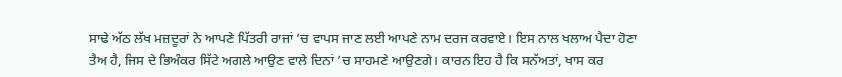ਸਾਢੇ ਅੱਠ ਲੱਖ ਮਜ਼ਦੂਰਾਂ ਨੇ ਆਪਣੇ ਪਿੱਤਰੀ ਰਾਜਾਂ ’ਚ ਵਾਪਸ ਜਾਣ ਲਈ ਆਪਣੇ ਨਾਮ ਦਰਜ ਕਰਵਾਏ। ਇਸ ਨਾਲ ਖਲਾਅ ਪੈਦਾ ਹੋਣਾ ਤੈਅ ਹੈ, ਜਿਸ ਦੇ ਭਿਅੰਕਰ ਸਿੱਟੇ ਅਗਲੇ ਆਉਣ ਵਾਲੇ ਦਿਨਾਂ ’ਚ ਸਾਹਮਣੇ ਆਉਣਗੇ। ਕਾਰਨ ਇਹ ਹੈ ਕਿ ਸਨੱਅਤਾਂ, ਖਾਸ ਕਰ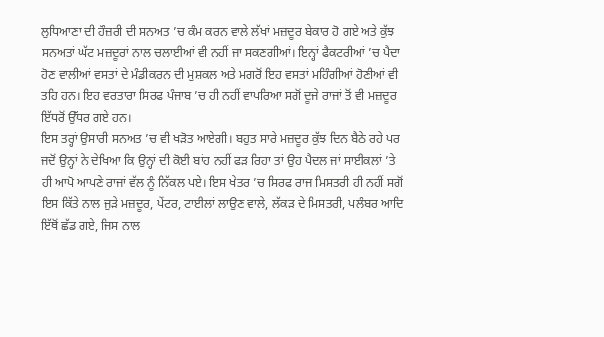ਲੁਧਿਆਣਾ ਦੀ ਹੌਜ਼ਰੀ ਦੀ ਸਨਅਤ ’ਚ ਕੰਮ ਕਰਨ ਵਾਲੇ ਲੱਖਾਂ ਮਜ਼ਦੂਰ ਬੇਕਾਰ ਹੋ ਗਏ ਅਤੇ ਕੁੱਝ ਸਨਅਤਾਂ ਘੱਟ ਮਜ਼ਦੂਰਾਂ ਨਾਲ ਚਲਾਈਆਂ ਵੀ ਨਹੀਂ ਜਾ ਸਕਣਗੀਆਂ। ਇਨ੍ਹਾਂ ਫੈਕਟਰੀਆਂ ’ਚ ਪੈਦਾ ਹੋਣ ਵਾਲੀਆਂ ਵਸਤਾਂ ਦੇ ਮੰਡੀਕਰਨ ਦੀ ਮੁਸ਼ਕਲ ਅਤੇ ਮਗਰੋਂ ਇਹ ਵਸਤਾਂ ਮਹਿੰਗੀਆਂ ਹੋਣੀਆਂ ਵੀ ਤਹਿ ਹਨ। ਇਹ ਵਰਤਾਰਾ ਸਿਰਫ ਪੰਜਾਬ ’ਚ ਹੀ ਨਹੀਂ ਵਾਪਰਿਆ ਸਗੋਂ ਦੂਜੇ ਰਾਜਾਂ ਤੋਂ ਵੀ ਮਜ਼ਦੂਰ ਇੱਧਰੋਂ ਉੱਧਰ ਗਏ ਹਨ।
ਇਸ ਤਰ੍ਹਾਂ ਉਸਾਰੀ ਸਨਅਤ ’ਚ ਵੀ ਖੜੋਤ ਆਏਗੀ। ਬਹੁਤ ਸਾਰੇ ਮਜ਼ਦੂਰ ਕੁੱਝ ਦਿਨ ਬੈਠੇ ਰਹੇ ਪਰ ਜਦੋਂ ਉਨ੍ਹਾਂ ਨੇ ਦੇਖਿਆ ਕਿ ਉਨ੍ਹਾਂ ਦੀ ਕੋਈ ਬਾਂਹ ਨਹੀਂ ਫੜ ਰਿਹਾ ਤਾਂ ਉਹ ਪੈਦਲ ਜਾਂ ਸਾਈਕਲਾਂ ’ਤੇ ਹੀ ਆਪੋ ਆਪਣੇ ਰਾਜਾਂ ਵੱਲ ਨੂੰ ਨਿੱਕਲ ਪਏ। ਇਸ ਖੇਤਰ ’ਚ ਸਿਰਫ ਰਾਜ ਮਿਸਤਰੀ ਹੀ ਨਹੀਂ ਸਗੋਂ ਇਸ ਕਿੱਤੇ ਨਾਲ ਜੁੜੇ ਮਜ਼ਦੂਰ, ਪੇਂਟਰ, ਟਾਈਲਾਂ ਲਾਉਣ ਵਾਲੇ, ਲੱਕੜ ਦੇ ਮਿਸਤਰੀ, ਪਲੰਬਰ ਆਦਿ ਇੱਥੋਂ ਛੱਡ ਗਏ, ਜਿਸ ਨਾਲ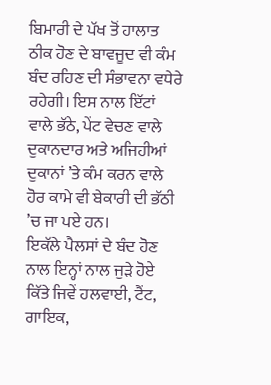ਬਿਮਾਰੀ ਦੇ ਪੱਖ ਤੋਂ ਹਾਲਾਤ ਠੀਕ ਹੋਣ ਦੇ ਬਾਵਜੂਦ ਵੀ ਕੰਮ ਬੰਦ ਰਹਿਣ ਦੀ ਸੰਭਾਵਨਾ ਵਧੇਰੇ ਰਹੇਗੀ। ਇਸ ਨਾਲ ਇੱਟਾਂ ਵਾਲੇ ਭੱਠੇ, ਪੇਂਟ ਵੇਚਣ ਵਾਲੇ ਦੁਕਾਨਦਾਰ ਅਤੇ ਅਜਿਹੀਆਂ ਦੁਕਾਨਾਂ ’ਤੇ ਕੰਮ ਕਰਨ ਵਾਲੇ ਹੋਰ ਕਾਮੇ ਵੀ ਬੇਕਾਰੀ ਦੀ ਭੱਠੀ ’ਚ ਜਾ ਪਏ ਹਨ।
ਇਕੱਲੇ ਪੈਲਸਾਂ ਦੇ ਬੰਦ ਹੋਣ ਨਾਲ ਇਨ੍ਹਾਂ ਨਾਲ ਜੁੜੇ ਹੋਏ ਕਿੱਤੇ ਜਿਵੇਂ ਹਲਵਾਈ, ਟੈਂਟ, ਗਾਇਕ,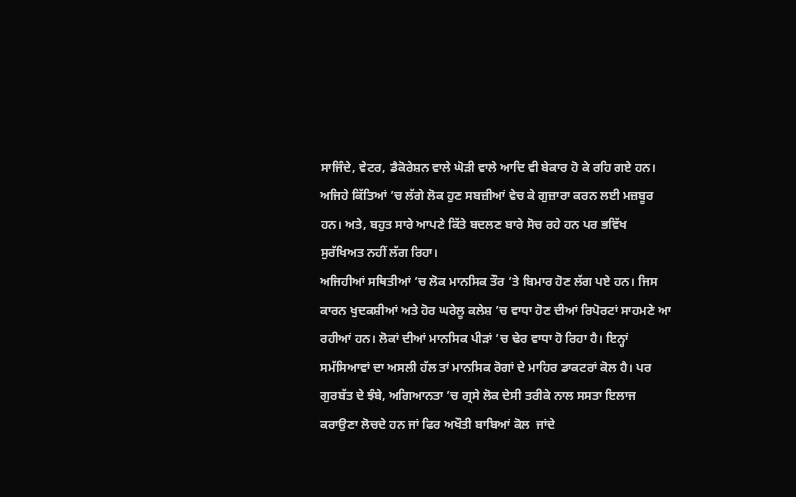ਸਾਜਿੰਦੇ, ਵੇਟਰ, ਡੈਕੋਰੇਸ਼ਨ ਵਾਲੇ ਘੋੜੀ ਵਾਲੇ ਆਦਿ ਵੀ ਬੇਕਾਰ ਹੋ ਕੇ ਰਹਿ ਗਏ ਹਨ। ਅਜਿਹੇ ਕਿੱਤਿਆਂ ’ਚ ਲੱਗੇ ਲੋਕ ਹੁਣ ਸਬਜ਼ੀਆਂ ਵੇਚ ਕੇ ਗੁਜ਼ਾਰਾ ਕਰਨ ਲਈ ਮਜ਼ਬੂਰ ਹਨ। ਅਤੇ, ਬਹੁਤ ਸਾਰੇ ਆਪਣੇ ਕਿੱਤੇ ਬਦਲਣ ਬਾਰੇ ਸੋਚ ਰਹੇ ਹਨ ਪਰ ਭਵਿੱਖ ਸੁਰੱਖਿਅਤ ਨਹੀਂ ਲੱਗ ਰਿਹਾ।
ਅਜਿਹੀਆਂ ਸਥਿਤੀਆਂ ’ਚ ਲੋਕ ਮਾਨਸਿਕ ਤੌਰ ’ਤੇ ਬਿਮਾਰ ਹੋਣ ਲੱਗ ਪਏ ਹਨ। ਜਿਸ ਕਾਰਨ ਖੁਦਕਸ਼ੀਆਂ ਅਤੇ ਹੋਰ ਘਰੇਲੂ ਕਲੇਸ਼ ’ਚ ਵਾਧਾ ਹੋਣ ਦੀਆਂ ਰਿਪੋਰਟਾਂ ਸਾਹਮਣੇ ਆ ਰਹੀਆਂ ਹਨ। ਲੋਕਾਂ ਦੀਆਂ ਮਾਨਸਿਕ ਪੀੜਾਂ ’ਚ ਢੇਰ ਵਾਧਾ ਹੋ ਰਿਹਾ ਹੈ। ਇਨ੍ਹਾਂ ਸਮੱਸਿਆਵਾਂ ਦਾ ਅਸਲੀ ਹੱਲ ਤਾਂ ਮਾਨਸਿਕ ਰੋਗਾਂ ਦੇ ਮਾਹਿਰ ਡਾਕਟਰਾਂ ਕੋਲ ਹੈ। ਪਰ ਗੁਰਬੱਤ ਦੇ ਝੰਬੇ, ਅਗਿਆਨਤਾ ’ਚ ਗ੍ਰਸੇ ਲੋਕ ਦੇਸੀ ਤਰੀਕੇ ਨਾਲ ਸਸਤਾ ਇਲਾਜ ਕਰਾਉਣਾ ਲੋਚਦੇ ਹਨ ਜਾਂ ਫਿਰ ਅਖੌਤੀ ਬਾਬਿਆਂ ਕੋਲ  ਜਾਂਦੇ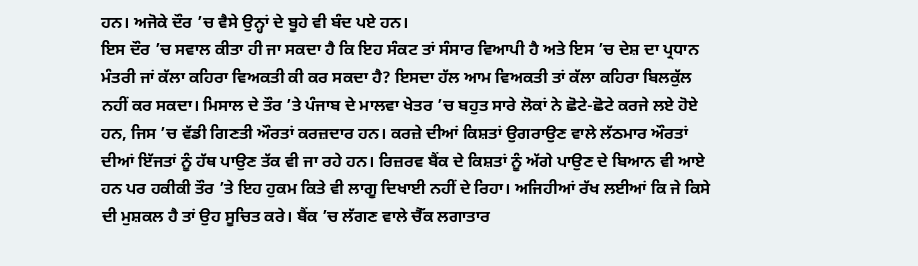ਹਨ। ਅਜੋਕੇ ਦੌਰ ’ਚ ਵੈਸੇ ਉਨ੍ਹਾਂ ਦੇ ਬੂਹੇ ਵੀ ਬੰਦ ਪਏ ਹਨ।
ਇਸ ਦੌਰ ’ਚ ਸਵਾਲ ਕੀਤਾ ਹੀ ਜਾ ਸਕਦਾ ਹੈ ਕਿ ਇਹ ਸੰਕਟ ਤਾਂ ਸੰਸਾਰ ਵਿਆਪੀ ਹੈ ਅਤੇ ਇਸ ’ਚ ਦੇਸ਼ ਦਾ ਪ੍ਰਧਾਨ ਮੰਤਰੀ ਜਾਂ ਕੱਲਾ ਕਹਿਰਾ ਵਿਅਕਤੀ ਕੀ ਕਰ ਸਕਦਾ ਹੈ? ਇਸਦਾ ਹੱਲ ਆਮ ਵਿਅਕਤੀ ਤਾਂ ਕੱਲਾ ਕਹਿਰਾ ਬਿਲਕੁੱਲ ਨਹੀਂ ਕਰ ਸਕਦਾ। ਮਿਸਾਲ ਦੇ ਤੌਰ ’ਤੇ ਪੰਜਾਬ ਦੇ ਮਾਲਵਾ ਖੇਤਰ ’ਚ ਬਹੁਤ ਸਾਰੇ ਲੋਕਾਂ ਨੇ ਛੋਟੇ-ਛੋਟੇ ਕਰਜੇ ਲਏ ਹੋਏ ਹਨ, ਜਿਸ ’ਚ ਵੱਡੀ ਗਿਣਤੀ ਔਰਤਾਂ ਕਰਜ਼ਦਾਰ ਹਨ। ਕਰਜ਼ੇ ਦੀਆਂ ਕਿਸ਼ਤਾਂ ਉਗਰਾਉਣ ਵਾਲੇ ਲੱਠਮਾਰ ਔਰਤਾਂ ਦੀਆਂ ਇੱਜਤਾਂ ਨੂੰ ਹੱਥ ਪਾਉਣ ਤੱਕ ਵੀ ਜਾ ਰਹੇ ਹਨ। ਰਿਜ਼ਰਵ ਬੈਂਕ ਦੇ ਕਿਸ਼ਤਾਂ ਨੂੰ ਅੱਗੇ ਪਾਉਣ ਦੇ ਬਿਆਨ ਵੀ ਆਏ ਹਨ ਪਰ ਹਕੀਕੀ ਤੌਰ ’ਤੇ ਇਹ ਹੁਕਮ ਕਿਤੇ ਵੀ ਲਾਗੂ ਦਿਖਾਈ ਨਹੀਂ ਦੇ ਰਿਹਾ। ਅਜਿਹੀਆਂ ਰੱਖ ਲਈਆਂ ਕਿ ਜੇ ਕਿਸੇ ਦੀ ਮੁਸ਼ਕਲ ਹੈ ਤਾਂ ਉਹ ਸੂਚਿਤ ਕਰੇ। ਬੈਂਕ ’ਚ ਲੱਗਣ ਵਾਲੇ ਚੈੱਕ ਲਗਾਤਾਰ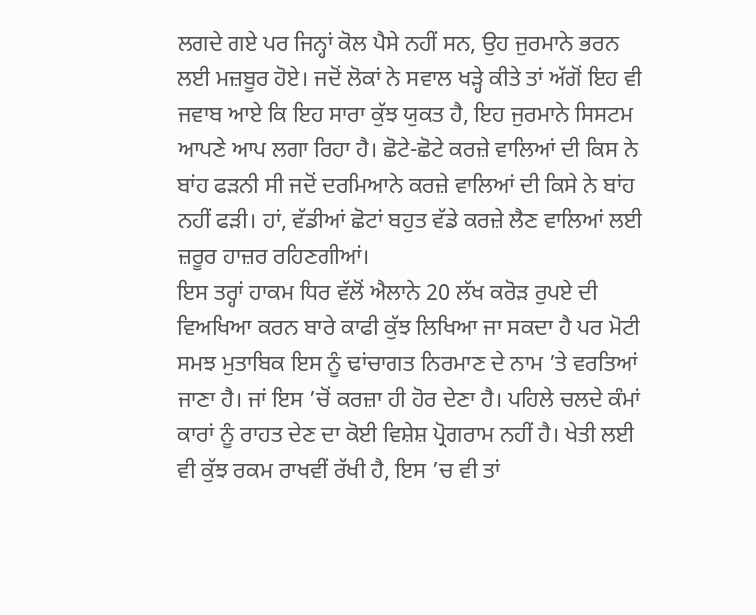ਲਗਦੇ ਗਏ ਪਰ ਜਿਨ੍ਹਾਂ ਕੋਲ ਪੈਸੇ ਨਹੀਂ ਸਨ, ਉਹ ਜੁਰਮਾਨੇ ਭਰਨ ਲਈ ਮਜ਼ਬੂਰ ਹੋਏ। ਜਦੋਂ ਲੋਕਾਂ ਨੇ ਸਵਾਲ ਖੜ੍ਹੇ ਕੀਤੇ ਤਾਂ ਅੱਗੋਂ ਇਹ ਵੀ ਜਵਾਬ ਆਏ ਕਿ ਇਹ ਸਾਰਾ ਕੁੱਝ ਯੁਕਤ ਹੈ, ਇਹ ਜੁਰਮਾਨੇ ਸਿਸਟਮ ਆਪਣੇ ਆਪ ਲਗਾ ਰਿਹਾ ਹੈ। ਛੋਟੇ-ਛੋਟੇ ਕਰਜ਼ੇ ਵਾਲਿਆਂ ਦੀ ਕਿਸ ਨੇ ਬਾਂਹ ਫੜਨੀ ਸੀ ਜਦੋਂ ਦਰਮਿਆਨੇ ਕਰਜ਼ੇ ਵਾਲਿਆਂ ਦੀ ਕਿਸੇ ਨੇ ਬਾਂਹ ਨਹੀਂ ਫੜੀ। ਹਾਂ, ਵੱਡੀਆਂ ਛੋਟਾਂ ਬਹੁਤ ਵੱਡੇ ਕਰਜ਼ੇ ਲੈਣ ਵਾਲਿਆਂ ਲਈ ਜ਼ਰੂਰ ਹਾਜ਼ਰ ਰਹਿਣਗੀਆਂ।
ਇਸ ਤਰ੍ਹਾਂ ਹਾਕਮ ਧਿਰ ਵੱਲੋਂ ਐਲਾਨੇ 20 ਲੱਖ ਕਰੋੜ ਰੁਪਏ ਦੀ ਵਿਅਖਿਆ ਕਰਨ ਬਾਰੇ ਕਾਫੀ ਕੁੱਝ ਲਿਖਿਆ ਜਾ ਸਕਦਾ ਹੈ ਪਰ ਮੋਟੀ ਸਮਝ ਮੁਤਾਬਿਕ ਇਸ ਨੂੰ ਢਾਂਚਾਗਤ ਨਿਰਮਾਣ ਦੇ ਨਾਮ ’ਤੇ ਵਰਤਿਆਂ ਜਾਣਾ ਹੈ। ਜਾਂ ਇਸ ’ਚੋਂ ਕਰਜ਼ਾ ਹੀ ਹੋਰ ਦੇਣਾ ਹੈ। ਪਹਿਲੇ ਚਲਦੇ ਕੰਮਾਂ ਕਾਰਾਂ ਨੂੰ ਰਾਹਤ ਦੇਣ ਦਾ ਕੋਈ ਵਿਸ਼ੇਸ਼ ਪ੍ਰੋਗਰਾਮ ਨਹੀਂ ਹੈ। ਖੇਤੀ ਲਈ ਵੀ ਕੁੱਝ ਰਕਮ ਰਾਖਵੀਂ ਰੱਖੀ ਹੈ, ਇਸ ’ਚ ਵੀ ਤਾਂ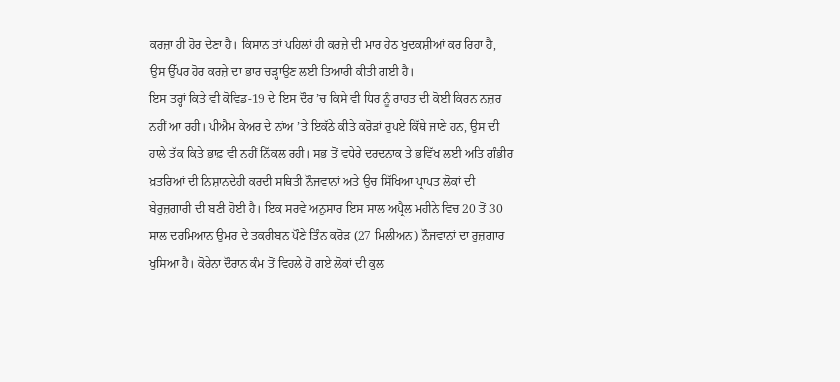ਕਰਜ਼ਾ ਹੀ ਹੋਰ ਦੇਣਾ ਹੈ। ਕਿਸਾਨ ਤਾਂ ਪਹਿਲਾਂ ਹੀ ਕਰਜ਼ੇ ਦੀ ਮਾਰ ਹੇਠ ਖੁਦਕਸ਼ੀਆਂ ਕਰ ਰਿਹਾ ਹੈ, ਉਸ ਉੱਪਰ ਹੋਰ ਕਰਜ਼ੇ ਦਾ ਭਾਰ ਚੜ੍ਹਾਉਣ ਲਈ ਤਿਆਰੀ ਕੀਤੀ ਗਈ ਹੈ।
ਇਸ ਤਰ੍ਹਾਂ ਕਿਤੇ ਵੀ ਕੋਵਿਡ-19 ਦੇ ਇਸ ਦੌਰ ’ਚ ਕਿਸੇ ਵੀ ਧਿਰ ਨੂੰ ਰਾਹਤ ਦੀ ਕੋਈ ਕਿਰਨ ਨਜ਼ਰ ਨਹੀਂ ਆ ਰਹੀ। ਪੀਐਮ ਕੇਅਰ ਦੇ ਨਾਂਅ ’ਤੇ ਇਕੱਠੇ ਕੀਤੇ ਕਰੋੜਾਂ ਰੁਪਏ ਕਿੱਥੇ ਜਾਣੇ ਹਨ, ਉਸ ਦੀ ਹਾਲੇ ਤੱਕ ਕਿਤੇ ਭਾਫ਼ ਵੀ ਨਹੀਂ ਨਿੱਕਲ ਰਹੀ। ਸਭ ਤੋਂ ਵਧੇਰੇ ਦਰਦਨਾਕ ਤੇ ਭਵਿੱਖ ਲਈ ਅਤਿ ਗੰਭੀਰ ਖ਼ਤਰਿਆਂ ਦੀ ਨਿਸ਼ਾਨਦੇਹੀ ਕਰਦੀ ਸਥਿਤੀ ਨੌਜਵਾਨਾਂ ਅਤੇ ਉਚ ਸਿੱਖਿਆ ਪ੍ਰਾਪਤ ਲੋਕਾਂ ਦੀ ਬੇਰੁਜ਼ਗਾਰੀ ਦੀ ਬਣੀ ਹੋਈ ਹੈ। ਇਕ ਸਰਵੇ ਅਨੁਸਾਰ ਇਸ ਸਾਲ ਅਪ੍ਰੈਲ ਮਹੀਨੇ ਵਿਚ 20 ਤੋਂ 30 ਸਾਲ ਦਰਮਿਆਨ ਉਮਰ ਦੇ ਤਕਰੀਬਨ ਪੌਣੇ ਤਿੰਨ ਕਰੋੜ (27 ਮਿਲੀਅਨ) ਨੌਜਵਾਨਾਂ ਦਾ ਰੁਜ਼ਗਾਰ ਖੁਸਿਆ ਹੈ। ਕੋਰੇਨਾ ਦੌਰਾਨ ਕੰਮ ਤੋਂ ਵਿਹਲੇ ਹੋ ਗਏ ਲੋਕਾਂ ਦੀ ਕੁਲ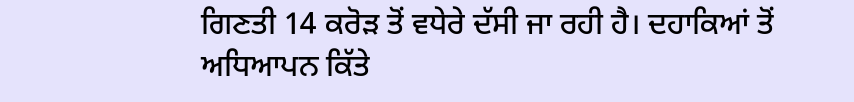ਗਿਣਤੀ 14 ਕਰੋੜ ਤੋਂ ਵਧੇਰੇ ਦੱਸੀ ਜਾ ਰਹੀ ਹੈ। ਦਹਾਕਿਆਂ ਤੋਂ ਅਧਿਆਪਨ ਕਿੱਤੇ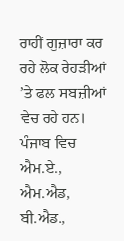ਰਾਹੀਂ ਗੁਜ਼ਾਰਾ ਕਰ ਰਹੇ ਲੋਕ ਰੇਹੜੀਆਂ ’ਤੇ ਫਲ ਸਬਜ਼ੀਆਂ ਵੇਚ ਰਹੇ ਹਨ। ਪੰਜਾਬ ਵਿਚ ਐਮ.ਏ., ਐਮ.ਐਡ, ਬੀ.ਐਡ.,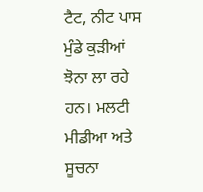ਟੈਟ, ਨੀਟ ਪਾਸ ਮੁੰਡੇ ਕੁੜੀਆਂ ਝੋਨਾ ਲਾ ਰਹੇ ਹਨ। ਮਲਟੀ ਮੀਡੀਆ ਅਤੇ ਸੂਚਨਾ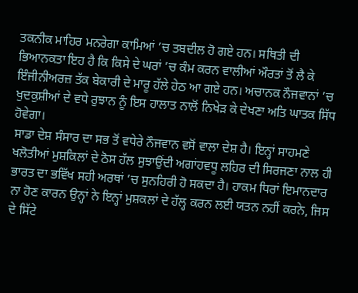ਤਕਨੀਕ ਮਾਹਿਰ ਮਨਰੇਗਾ ਕਾਮਿਆਂ ’ਚ ਤਬਦੀਲ ਹੋ ਗਏ ਹਨ। ਸਥਿਤੀ ਦੀ ਭਿਆਨਕਤਾ ਇਹ ਹੈ ਕਿ ਕਿਸੇ ਦੇ ਘਰਾਂ ’ਚ ਕੰਮ ਕਰਨ ਵਾਲੀਆਂ ਔਰਤਾਂ ਤੋਂ ਲੈ ਕੇ ਇੰਜੀਨੀਅਰਜ਼ ਤੱਕ ਬੇਕਾਰੀ ਦੇ ਮਾਰੂ ਹੱਲੇ ਹੇਠ ਆ ਗਏ ਹਨ। ਅਚਾਨਕ ਨੌਜਵਾਨਾਂ ’ਚ ਖੁਦਕੁਸ਼ੀਆਂ ਦੇ ਵਧੇ ਰੁਝਾਨ ਨੂੰ ਇਸ ਹਾਲਾਤ ਨਾਲੋਂ ਨਿਖੇੜ ਕੇ ਦੇਖਣਾ ਅਤਿ ਘਾਤਕ ਸਿੱਧ ਹੋਵੇਗਾ।
ਸਾਡਾ ਦੇਸ਼ ਸੰਸਾਰ ਦਾ ਸਭ ਤੋਂ ਵਧੇਰੇ ਨੌਜਵਾਨ ਵਸੋਂ ਵਾਲਾ ਦੇਸ਼ ਹੈ। ਇਨ੍ਹਾਂ ਸਾਹਮਣੇ ਖਲੋਤੀਆਂ ਮੁਸ਼ਕਿਲਾਂ ਦੇ ਠੋਸ ਹੱਲ ਸੁਝਾਉਂਦੀ ਅਗਾਂਹਵਧੂ ਲਹਿਰ ਦੀ ਸਿਰਜਣਾ ਨਾਲ ਹੀ ਭਾਰਤ ਦਾ ਭਵਿੱਖ ਸਹੀ ਅਰਥਾਂ ’ਚ ਸੁਨਹਿਰੀ ਹੋ ਸਕਦਾ ਹੈ। ਹਾਕਮ ਧਿਰਾਂ ਇਮਾਨਦਾਰ ਨਾ ਹੋਣ ਕਾਰਨ ਉਨ੍ਹਾਂ ਨੇ ਇਨ੍ਹਾਂ ਮੁਸ਼ਕਲਾਂ ਦੇ ਹੱਲ੍ਹ ਕਰਨ ਲਈ ਯਤਨ ਨਹੀਂ ਕਰਨੇ, ਜਿਸ ਦੇ ਸਿੱਟੇ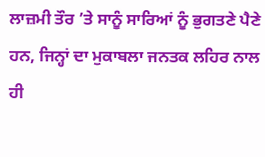ਲਾਜ਼ਮੀ ਤੌਰ ’ਤੇ ਸਾਨੂੰ ਸਾਰਿਆਂ ਨੂੰ ਭੁਗਤਣੇ ਪੈਣੇ ਹਨ, ਜਿਨ੍ਹਾਂ ਦਾ ਮੁਕਾਬਲਾ ਜਨਤਕ ਲਹਿਰ ਨਾਲ ਹੀ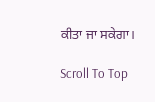ਕੀਤਾ ਜਾ ਸਕੇਗਾ।

Scroll To Top